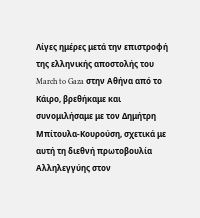Λίγες ημέρες μετά την επιστροφή της ελληνικής αποστολής του March to Gaza στην Αθήνα από το Κάιρο, βρεθήκαμε και συνομιλήσαμε με τον Δημήτρη Μπίτουλα-Κουρούση, σχετικά με αυτή τη διεθνή πρωτοβουλία Αλληλεγγύης στον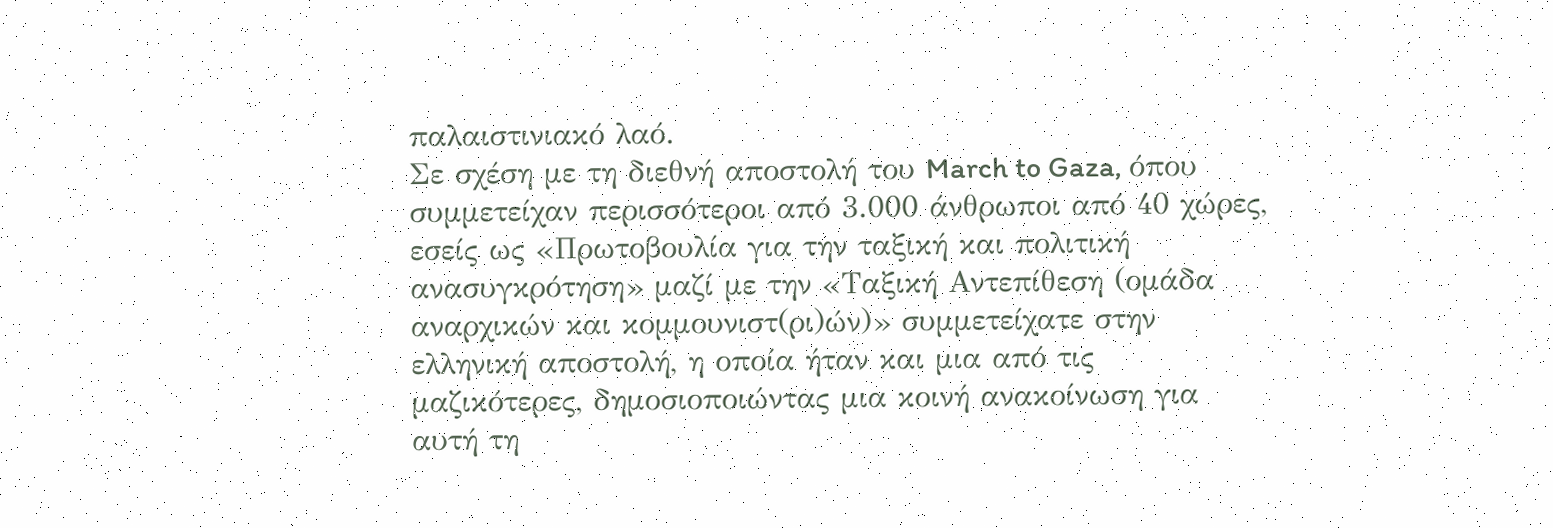παλαιστινιακό λαό.
Σε σχέση με τη διεθνή αποστολή του March to Gaza, όπου συμμετείχαν περισσότεροι από 3.000 άνθρωποι από 40 χώρες, εσείς ως «Πρωτοβουλία για την ταξική και πολιτική ανασυγκρότηση» μαζί με την «Ταξική Αντεπίθεση (ομάδα αναρχικών και κομμουνιστ(ρι)ών)» συμμετείχατε στην ελληνική αποστολή, η οποία ήταν και μια από τις μαζικότερες, δημοσιοποιώντας μια κοινή ανακοίνωση για αυτή τη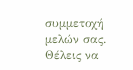συμμετοχή μελών σας. Θέλεις να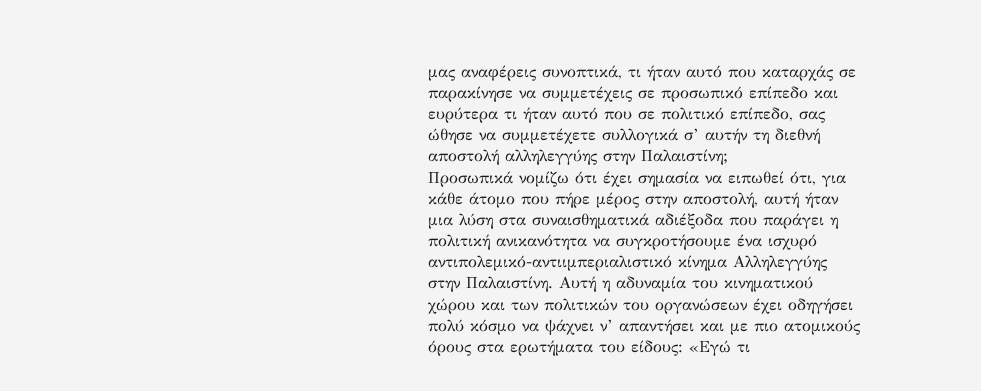μας αναφέρεις συνοπτικά, τι ήταν αυτό που καταρχάς σε παρακίνησε να συμμετέχεις σε προσωπικό επίπεδο και ευρύτερα τι ήταν αυτό που σε πολιτικό επίπεδο, σας ώθησε να συμμετέχετε συλλογικά σ’ αυτήν τη διεθνή αποστολή αλληλεγγύης στην Παλαιστίνη;
Προσωπικά νομίζω ότι έχει σημασία να ειπωθεί ότι, για κάθε άτομο που πήρε μέρος στην αποστολή, αυτή ήταν μια λύση στα συναισθηματικά αδιέξοδα που παράγει η πολιτική ανικανότητα να συγκροτήσουμε ένα ισχυρό αντιπολεμικό-αντιιμπεριαλιστικό κίνημα Αλληλεγγύης στην Παλαιστίνη. Αυτή η αδυναμία του κινηματικού χώρου και των πολιτικών του οργανώσεων έχει οδηγήσει πολύ κόσμο να ψάχνει ν’ απαντήσει και με πιο ατομικούς όρους στα ερωτήματα του είδους: «Εγώ τι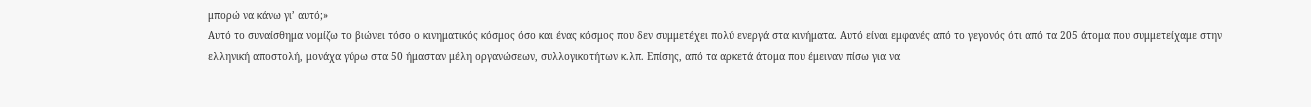μπορώ να κάνω γι’ αυτό;»
Αυτό το συναίσθημα νομίζω το βιώνει τόσο ο κινηματικός κόσμος όσο και ένας κόσμος που δεν συμμετέχει πολύ ενεργά στα κινήματα. Αυτό είναι εμφανές από το γεγονός ότι από τα 205 άτομα που συμμετείχαμε στην ελληνική αποστολή, μονάχα γύρω στα 50 ήμασταν μέλη οργανώσεων, συλλογικοτήτων κ.λπ. Επίσης, από τα αρκετά άτομα που έμειναν πίσω για να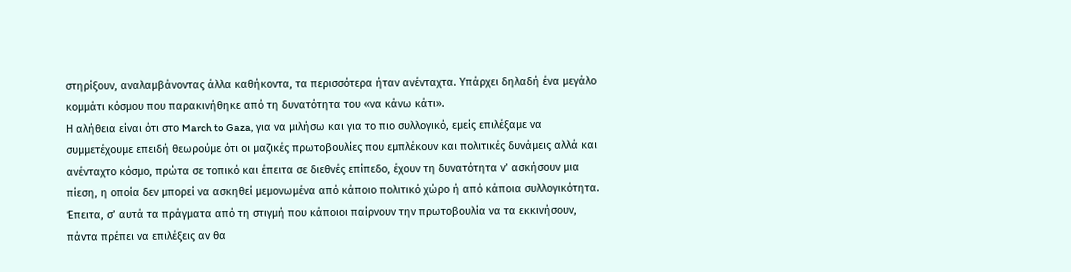στηρίξουν, αναλαμβάνοντας άλλα καθήκοντα, τα περισσότερα ήταν ανένταχτα. Υπάρχει δηλαδή ένα μεγάλο κομμάτι κόσμου που παρακινήθηκε από τη δυνατότητα του «να κάνω κάτι».
Η αλήθεια είναι ότι στο March to Gaza, για να μιλήσω και για το πιο συλλογικό, εμείς επιλέξαμε να συμμετέχουμε επειδή θεωρούμε ότι οι μαζικές πρωτοβουλίες που εμπλέκουν και πολιτικές δυνάμεις αλλά και ανένταχτο κόσμο, πρώτα σε τοπικό και έπειτα σε διεθνές επίπεδο, έχουν τη δυνατότητα ν’ ασκήσουν μια πίεση, η οποία δεν μπορεί να ασκηθεί μεμονωμένα από κάποιο πολιτικό χώρο ή από κάποια συλλογικότητα. Έπειτα, σ’ αυτά τα πράγματα από τη στιγμή που κάποιοι παίρνουν την πρωτοβουλία να τα εκκινήσουν, πάντα πρέπει να επιλέξεις αν θα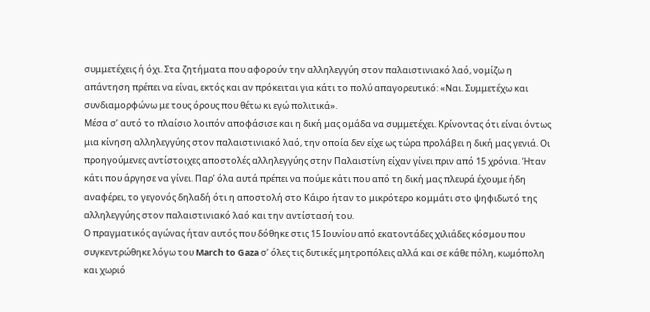συμμετέχεις ή όχι. Στα ζητήματα που αφορούν την αλληλεγγύη στον παλαιστινιακό λαό, νομίζω η απάντηση πρέπει να είναι, εκτός και αν πρόκειται για κάτι το πολύ απαγορευτικό: «Ναι. Συμμετέχω και συνδιαμορφώνω με τους όρους που θέτω κι εγώ πολιτικά».
Μέσα σ’ αυτό το πλαίσιο λοιπόν αποφάσισε και η δική μας ομάδα να συμμετέχει. Κρίνοντας ότι είναι όντως μια κίνηση αλληλεγγύης στον παλαιστινιακό λαό, την οποία δεν είχε ως τώρα προλάβει η δική μας γενιά. Οι προηγούμενες αντίστοιχες αποστολές αλληλεγγύης στην Παλαιστίνη είχαν γίνει πριν από 15 χρόνια. Ήταν κάτι που άργησε να γίνει. Παρ’ όλα αυτά πρέπει να πούμε κάτι που από τη δική μας πλευρά έχουμε ήδη αναφέρει, το γεγονός δηλαδή ότι η αποστολή στο Κάιρο ήταν το μικρότερο κομμάτι στο ψηφιδωτό της αλληλεγγύης στον παλαιστινιακό λαό και την αντίστασή του.
Ο πραγματικός αγώνας ήταν αυτός που δόθηκε στις 15 Ιουνίου από εκατοντάδες χιλιάδες κόσμου που συγκεντρώθηκε λόγω του March to Gaza σ’ όλες τις δυτικές μητροπόλεις αλλά και σε κάθε πόλη, κωμόπολη και χωριό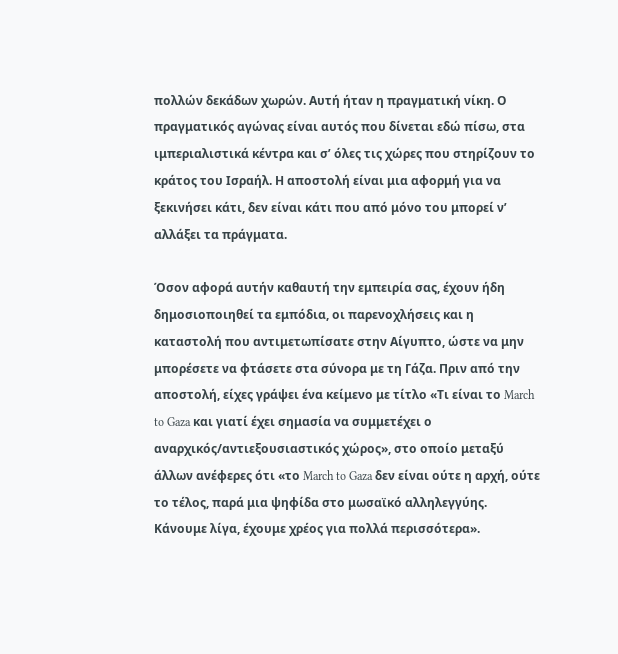πολλών δεκάδων χωρών. Αυτή ήταν η πραγματική νίκη. Ο πραγματικός αγώνας είναι αυτός που δίνεται εδώ πίσω, στα ιμπεριαλιστικά κέντρα και σ’ όλες τις χώρες που στηρίζουν το κράτος του Ισραήλ. Η αποστολή είναι μια αφορμή για να ξεκινήσει κάτι, δεν είναι κάτι που από μόνο του μπορεί ν’ αλλάξει τα πράγματα.

Όσον αφορά αυτήν καθαυτή την εμπειρία σας, έχουν ήδη δημοσιοποιηθεί τα εμπόδια, οι παρενοχλήσεις και η καταστολή που αντιμετωπίσατε στην Αίγυπτο, ώστε να μην μπορέσετε να φτάσετε στα σύνορα με τη Γάζα. Πριν από την αποστολή, είχες γράψει ένα κείμενο με τίτλο «Τι είναι το March to Gaza και γιατί έχει σημασία να συμμετέχει ο αναρχικός/αντιεξουσιαστικός χώρος», στο οποίο μεταξύ άλλων ανέφερες ότι «το March to Gaza δεν είναι ούτε η αρχή, ούτε το τέλος, παρά μια ψηφίδα στο μωσαϊκό αλληλεγγύης. Κάνουμε λίγα, έχουμε χρέος για πολλά περισσότερα».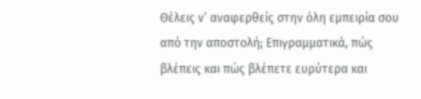Θέλεις ν’ αναφερθείς στην όλη εμπειρία σου από την αποστολή; Επιγραμματικά, πώς βλέπεις και πώς βλέπετε ευρύτερα και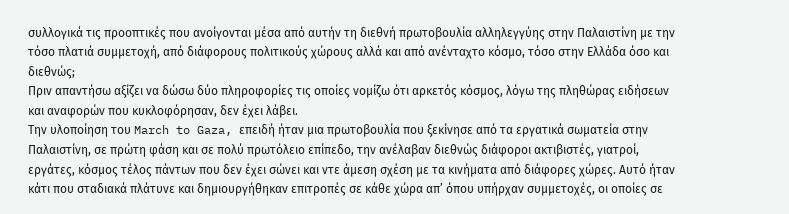συλλογικά τις προοπτικές που ανοίγονται μέσα από αυτήν τη διεθνή πρωτοβουλία αλληλεγγύης στην Παλαιστίνη με την τόσο πλατιά συμμετοχή, από διάφορους πολιτικούς χώρους αλλά και από ανένταχτο κόσμο, τόσο στην Ελλάδα όσο και διεθνώς;
Πριν απαντήσω αξίζει να δώσω δύο πληροφορίες τις οποίες νομίζω ότι αρκετός κόσμος, λόγω της πληθώρας ειδήσεων και αναφορών που κυκλοφόρησαν, δεν έχει λάβει.
Την υλοποίηση του March to Gaza, επειδή ήταν μια πρωτοβουλία που ξεκίνησε από τα εργατικά σωματεία στην Παλαιστίνη, σε πρώτη φάση και σε πολύ πρωτόλειο επίπεδο, την ανέλαβαν διεθνώς διάφοροι ακτιβιστές, γιατροί, εργάτες, κόσμος τέλος πάντων που δεν έχει σώνει και ντε άμεση σχέση με τα κινήματα από διάφορες χώρες. Αυτό ήταν κάτι που σταδιακά πλάτυνε και δημιουργήθηκαν επιτροπές σε κάθε χώρα απ’ όπου υπήρχαν συμμετοχές, οι οποίες σε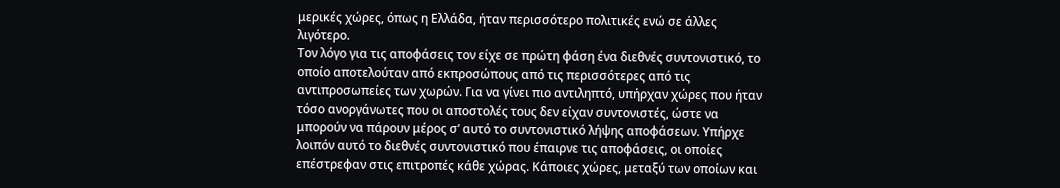μερικές χώρες, όπως η Ελλάδα, ήταν περισσότερο πολιτικές ενώ σε άλλες λιγότερο.
Τον λόγο για τις αποφάσεις τον είχε σε πρώτη φάση ένα διεθνές συντονιστικό, το οποίο αποτελούταν από εκπροσώπους από τις περισσότερες από τις αντιπροσωπείες των χωρών. Για να γίνει πιο αντιληπτό, υπήρχαν χώρες που ήταν τόσο ανοργάνωτες που οι αποστολές τους δεν είχαν συντονιστές, ώστε να μπορούν να πάρουν μέρος σ’ αυτό το συντονιστικό λήψης αποφάσεων. Υπήρχε λοιπόν αυτό το διεθνές συντονιστικό που έπαιρνε τις αποφάσεις, οι οποίες επέστρεφαν στις επιτροπές κάθε χώρας. Κάποιες χώρες, μεταξύ των οποίων και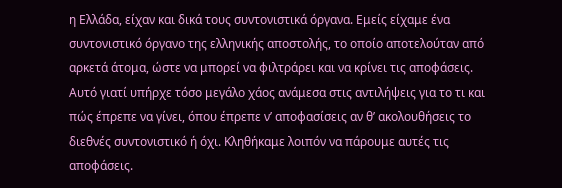η Ελλάδα, είχαν και δικά τους συντονιστικά όργανα. Εμείς είχαμε ένα συντονιστικό όργανο της ελληνικής αποστολής, το οποίο αποτελούταν από αρκετά άτομα, ώστε να μπορεί να φιλτράρει και να κρίνει τις αποφάσεις. Αυτό γιατί υπήρχε τόσο μεγάλο χάος ανάμεσα στις αντιλήψεις για το τι και πώς έπρεπε να γίνει, όπου έπρεπε ν’ αποφασίσεις αν θ’ ακολουθήσεις το διεθνές συντονιστικό ή όχι. Κληθήκαμε λοιπόν να πάρουμε αυτές τις αποφάσεις.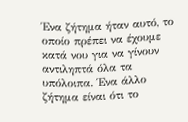Ένα ζήτημα ήταν αυτό, το οποίο πρέπει να έχουμε κατά νου για να γίνουν αντιληπτά όλα τα υπόλοιπα. Ένα άλλο ζήτημα είναι ότι το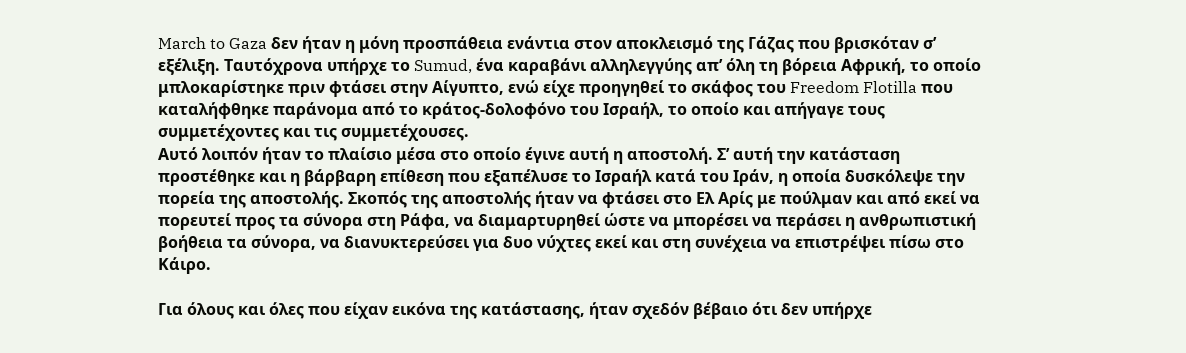March to Gaza δεν ήταν η μόνη προσπάθεια ενάντια στον αποκλεισμό της Γάζας που βρισκόταν σ’ εξέλιξη. Ταυτόχρονα υπήρχε το Sumud, ένα καραβάνι αλληλεγγύης απ’ όλη τη βόρεια Αφρική, το οποίο μπλοκαρίστηκε πριν φτάσει στην Αίγυπτο, ενώ είχε προηγηθεί το σκάφος του Freedom Flotilla που καταλήφθηκε παράνομα από το κράτος-δολοφόνο του Ισραήλ, το οποίο και απήγαγε τους συμμετέχοντες και τις συμμετέχουσες.
Αυτό λοιπόν ήταν το πλαίσιο μέσα στο οποίο έγινε αυτή η αποστολή. Σ’ αυτή την κατάσταση προστέθηκε και η βάρβαρη επίθεση που εξαπέλυσε το Ισραήλ κατά του Ιράν, η οποία δυσκόλεψε την πορεία της αποστολής. Σκοπός της αποστολής ήταν να φτάσει στο Ελ Αρίς με πούλμαν και από εκεί να πορευτεί προς τα σύνορα στη Ράφα, να διαμαρτυρηθεί ώστε να μπορέσει να περάσει η ανθρωπιστική βοήθεια τα σύνορα, να διανυκτερεύσει για δυο νύχτες εκεί και στη συνέχεια να επιστρέψει πίσω στο Κάιρο.

Για όλους και όλες που είχαν εικόνα της κατάστασης, ήταν σχεδόν βέβαιο ότι δεν υπήρχε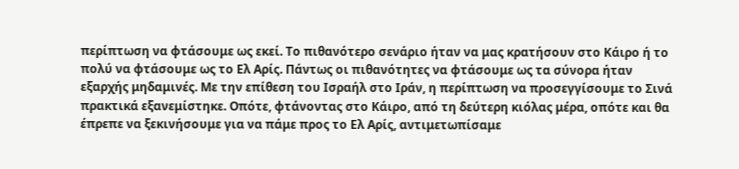περίπτωση να φτάσουμε ως εκεί. Το πιθανότερο σενάριο ήταν να μας κρατήσουν στο Κάιρο ή το πολύ να φτάσουμε ως το Ελ Αρίς. Πάντως οι πιθανότητες να φτάσουμε ως τα σύνορα ήταν εξαρχής μηδαμινές. Με την επίθεση του Ισραήλ στο Ιράν, η περίπτωση να προσεγγίσουμε το Σινά πρακτικά εξανεμίστηκε. Οπότε, φτάνοντας στο Κάιρο, από τη δεύτερη κιόλας μέρα, οπότε και θα έπρεπε να ξεκινήσουμε για να πάμε προς το Ελ Αρίς, αντιμετωπίσαμε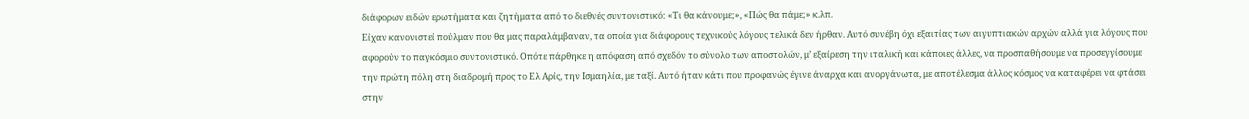διάφορων ειδών ερωτήματα και ζητήματα από το διεθνές συντονιστικό: «Τι θα κάνουμε;», «Πώς θα πάμε;» κ.λπ.
Είχαν κανονιστεί πούλμαν που θα μας παραλάμβαναν, τα οποία για διάφορους τεχνικούς λόγους τελικά δεν ήρθαν. Αυτό συνέβη όχι εξαιτίας των αιγυπτιακών αρχών αλλά για λόγους που αφορούν το παγκόσμιο συντονιστικό. Οπότε πάρθηκε η απόφαση από σχεδόν το σύνολο των αποστολών, μ’ εξαίρεση την ιταλική και κάποιες άλλες, να προσπαθήσουμε να προσεγγίσουμε την πρώτη πόλη στη διαδρομή προς το Ελ Αρίς, την Ισμαηλία, με ταξί. Αυτό ήταν κάτι που προφανώς έγινε άναρχα και ανοργάνωτα, με αποτέλεσμα άλλος κόσμος να καταφέρει να φτάσει στην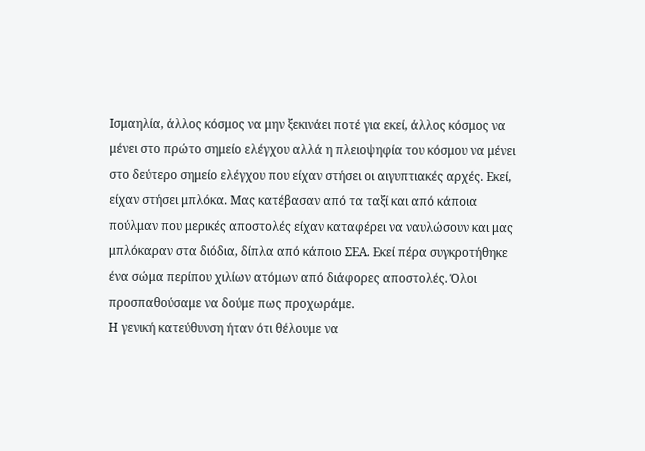Ισμαηλία, άλλος κόσμος να μην ξεκινάει ποτέ για εκεί, άλλος κόσμος να μένει στο πρώτο σημείο ελέγχου αλλά η πλειοψηφία του κόσμου να μένει στο δεύτερο σημείο ελέγχου που είχαν στήσει οι αιγυπτιακές αρχές. Εκεί, είχαν στήσει μπλόκα. Μας κατέβασαν από τα ταξί και από κάποια πούλμαν που μερικές αποστολές είχαν καταφέρει να ναυλώσουν και μας μπλόκαραν στα διόδια, δίπλα από κάποιο ΣΕΑ. Εκεί πέρα συγκροτήθηκε ένα σώμα περίπου χιλίων ατόμων από διάφορες αποστολές. Όλοι προσπαθούσαμε να δούμε πως προχωράμε.
Η γενική κατεύθυνση ήταν ότι θέλουμε να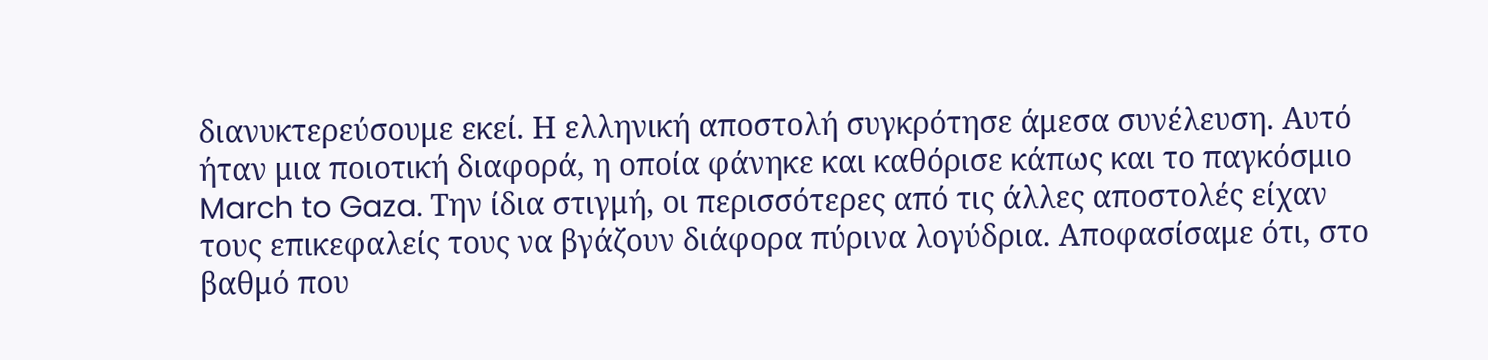διανυκτερεύσουμε εκεί. Η ελληνική αποστολή συγκρότησε άμεσα συνέλευση. Αυτό ήταν μια ποιοτική διαφορά, η οποία φάνηκε και καθόρισε κάπως και το παγκόσμιο March to Gaza. Την ίδια στιγμή, οι περισσότερες από τις άλλες αποστολές είχαν τους επικεφαλείς τους να βγάζουν διάφορα πύρινα λογύδρια. Αποφασίσαμε ότι, στο βαθμό που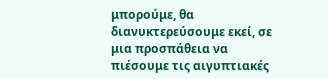μπορούμε, θα διανυκτερεύσουμε εκεί, σε μια προσπάθεια να πιέσουμε τις αιγυπτιακές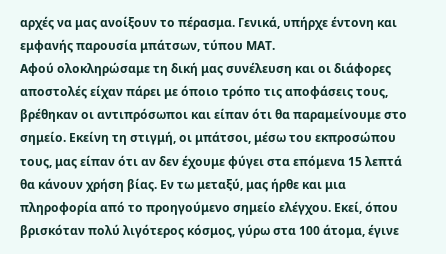αρχές να μας ανοίξουν το πέρασμα. Γενικά, υπήρχε έντονη και εμφανής παρουσία μπάτσων, τύπου ΜΑΤ.
Αφού ολοκληρώσαμε τη δική μας συνέλευση και οι διάφορες αποστολές είχαν πάρει με όποιο τρόπο τις αποφάσεις τους, βρέθηκαν οι αντιπρόσωποι και είπαν ότι θα παραμείνουμε στο σημείο. Εκείνη τη στιγμή, οι μπάτσοι, μέσω του εκπροσώπου τους, μας είπαν ότι αν δεν έχουμε φύγει στα επόμενα 15 λεπτά θα κάνουν χρήση βίας. Εν τω μεταξύ, μας ήρθε και μια πληροφορία από το προηγούμενο σημείο ελέγχου. Εκεί, όπου βρισκόταν πολύ λιγότερος κόσμος, γύρω στα 100 άτομα, έγινε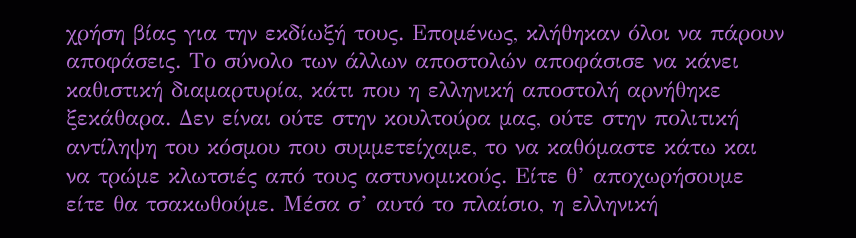χρήση βίας για την εκδίωξή τους. Επομένως, κλήθηκαν όλοι να πάρουν αποφάσεις. Το σύνολο των άλλων αποστολών αποφάσισε να κάνει καθιστική διαμαρτυρία, κάτι που η ελληνική αποστολή αρνήθηκε ξεκάθαρα. Δεν είναι ούτε στην κουλτούρα μας, ούτε στην πολιτική αντίληψη του κόσμου που συμμετείχαμε, το να καθόμαστε κάτω και να τρώμε κλωτσιές από τους αστυνομικούς. Είτε θ’ αποχωρήσουμε είτε θα τσακωθούμε. Μέσα σ’ αυτό το πλαίσιο, η ελληνική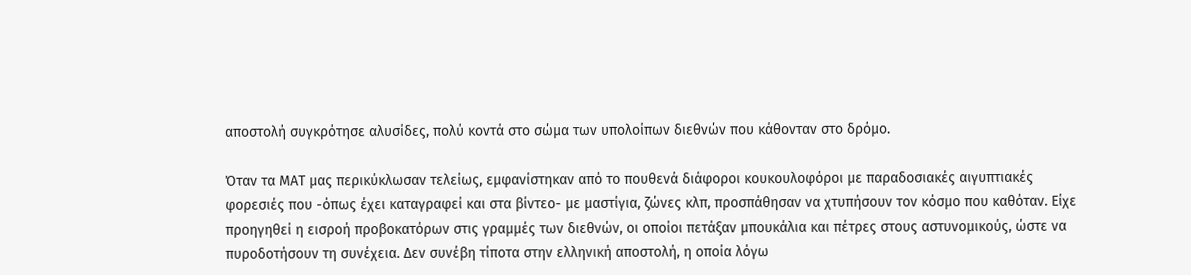αποστολή συγκρότησε αλυσίδες, πολύ κοντά στο σώμα των υπολοίπων διεθνών που κάθονταν στο δρόμο.

Όταν τα ΜΑΤ μας περικύκλωσαν τελείως, εμφανίστηκαν από το πουθενά διάφοροι κουκουλοφόροι με παραδοσιακές αιγυπτιακές φορεσιές που -όπως έχει καταγραφεί και στα βίντεο- με μαστίγια, ζώνες κλπ, προσπάθησαν να χτυπήσουν τον κόσμο που καθόταν. Είχε προηγηθεί η εισροή προβοκατόρων στις γραμμές των διεθνών, οι οποίοι πετάξαν μπουκάλια και πέτρες στους αστυνομικούς, ώστε να πυροδοτήσουν τη συνέχεια. Δεν συνέβη τίποτα στην ελληνική αποστολή, η οποία λόγω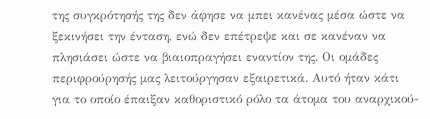της συγκρότησής της δεν άφησε να μπει κανένας μέσα ώστε να ξεκινήσει την ένταση, ενώ δεν επέτρεψε και σε κανέναν να πλησιάσει ώστε να βιαιοπραγήσει εναντίον της. Οι ομάδες περιφρούρησής μας λειτούργησαν εξαιρετικά. Αυτό ήταν κάτι για το οποίο έπαιξαν καθοριστικό ρόλο τα άτομα του αναρχικού-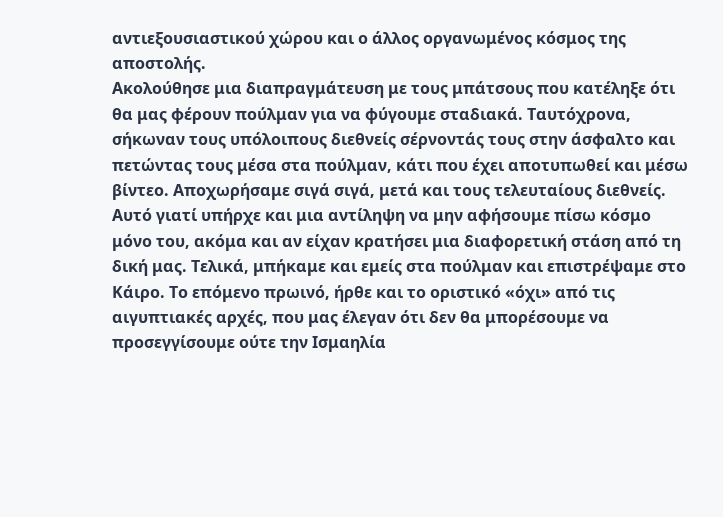αντιεξουσιαστικού χώρου και ο άλλος οργανωμένος κόσμος της αποστολής.
Ακολούθησε μια διαπραγμάτευση με τους μπάτσους που κατέληξε ότι θα μας φέρουν πούλμαν για να φύγουμε σταδιακά. Ταυτόχρονα, σήκωναν τους υπόλοιπους διεθνείς σέρνοντάς τους στην άσφαλτο και πετώντας τους μέσα στα πούλμαν, κάτι που έχει αποτυπωθεί και μέσω βίντεο. Αποχωρήσαμε σιγά σιγά, μετά και τους τελευταίους διεθνείς. Αυτό γιατί υπήρχε και μια αντίληψη να μην αφήσουμε πίσω κόσμο μόνο του, ακόμα και αν είχαν κρατήσει μια διαφορετική στάση από τη δική μας. Τελικά, μπήκαμε και εμείς στα πούλμαν και επιστρέψαμε στο Κάιρο. Το επόμενο πρωινό, ήρθε και το οριστικό «όχι» από τις αιγυπτιακές αρχές, που μας έλεγαν ότι δεν θα μπορέσουμε να προσεγγίσουμε ούτε την Ισμαηλία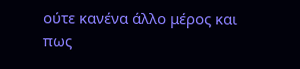ούτε κανένα άλλο μέρος και πως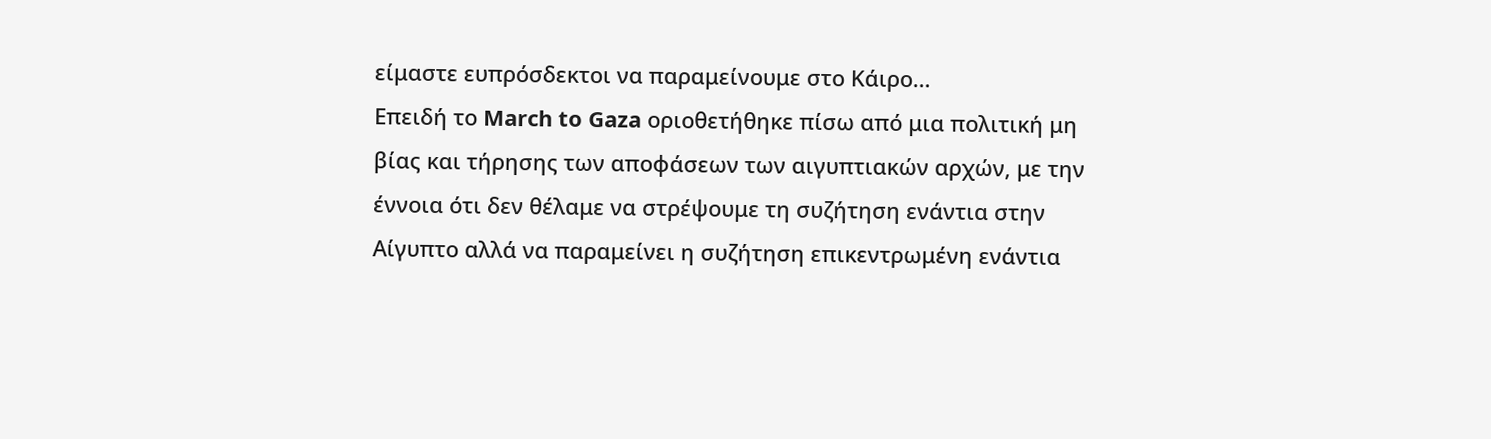είμαστε ευπρόσδεκτοι να παραμείνουμε στο Κάιρο…
Επειδή το March to Gaza οριοθετήθηκε πίσω από μια πολιτική μη βίας και τήρησης των αποφάσεων των αιγυπτιακών αρχών, με την έννοια ότι δεν θέλαμε να στρέψουμε τη συζήτηση ενάντια στην Αίγυπτο αλλά να παραμείνει η συζήτηση επικεντρωμένη ενάντια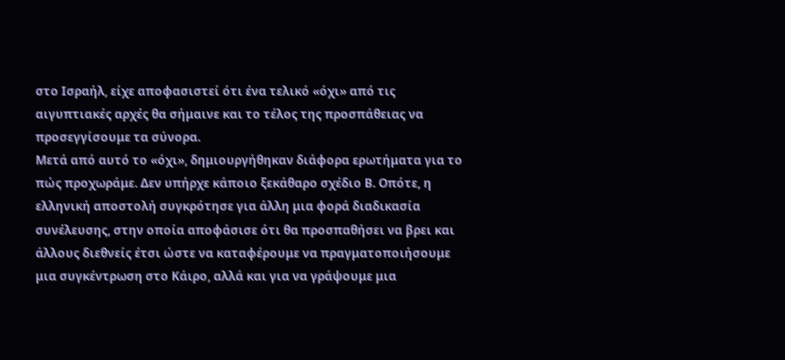στο Ισραήλ, είχε αποφασιστεί ότι ένα τελικό «όχι» από τις αιγυπτιακές αρχές θα σήμαινε και το τέλος της προσπάθειας να προσεγγίσουμε τα σύνορα.
Μετά από αυτό το «όχι», δημιουργήθηκαν διάφορα ερωτήματα για το πώς προχωράμε. Δεν υπήρχε κάποιο ξεκάθαρο σχέδιο Β. Οπότε, η ελληνική αποστολή συγκρότησε για άλλη μια φορά διαδικασία συνέλευσης, στην οποία αποφάσισε ότι θα προσπαθήσει να βρει και άλλους διεθνείς έτσι ώστε να καταφέρουμε να πραγματοποιήσουμε μια συγκέντρωση στο Κάιρο, αλλά και για να γράψουμε μια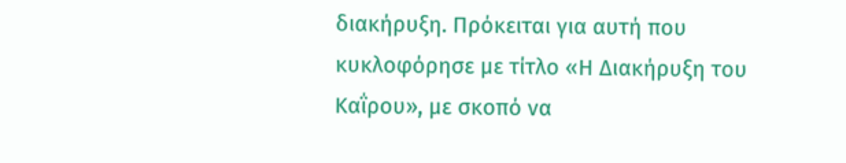διακήρυξη. Πρόκειται για αυτή που κυκλοφόρησε με τίτλο «Η Διακήρυξη του Καΐρου», με σκοπό να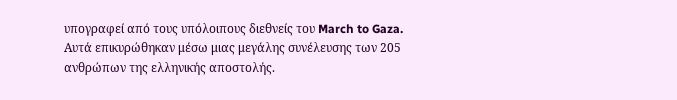υπογραφεί από τους υπόλοιπους διεθνείς του March to Gaza. Αυτά επικυρώθηκαν μέσω μιας μεγάλης συνέλευσης των 205 ανθρώπων της ελληνικής αποστολής.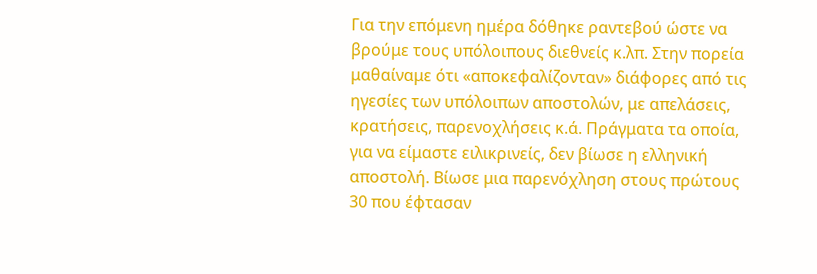Για την επόμενη ημέρα δόθηκε ραντεβού ώστε να βρούμε τους υπόλοιπους διεθνείς κ.λπ. Στην πορεία μαθαίναμε ότι «αποκεφαλίζονταν» διάφορες από τις ηγεσίες των υπόλοιπων αποστολών, με απελάσεις, κρατήσεις, παρενοχλήσεις κ.ά. Πράγματα τα οποία, για να είμαστε ειλικρινείς, δεν βίωσε η ελληνική αποστολή. Βίωσε μια παρενόχληση στους πρώτους 30 που έφτασαν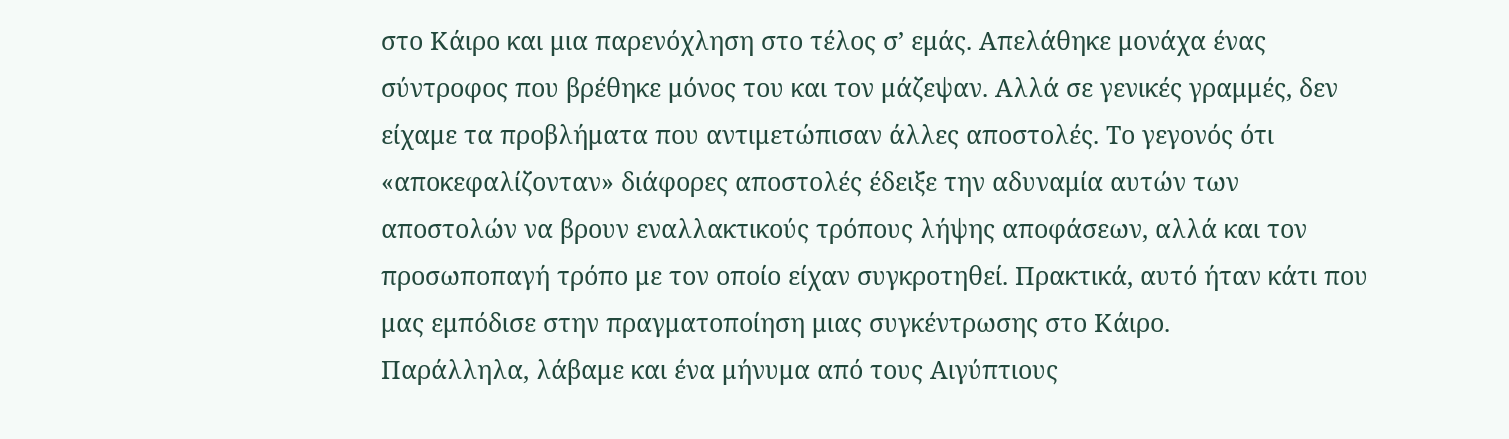στο Κάιρο και μια παρενόχληση στο τέλος σ’ εμάς. Απελάθηκε μονάχα ένας σύντροφος που βρέθηκε μόνος του και τον μάζεψαν. Αλλά σε γενικές γραμμές, δεν είχαμε τα προβλήματα που αντιμετώπισαν άλλες αποστολές. Το γεγονός ότι «αποκεφαλίζονταν» διάφορες αποστολές έδειξε την αδυναμία αυτών των αποστολών να βρουν εναλλακτικούς τρόπους λήψης αποφάσεων, αλλά και τον προσωποπαγή τρόπο με τον οποίο είχαν συγκροτηθεί. Πρακτικά, αυτό ήταν κάτι που μας εμπόδισε στην πραγματοποίηση μιας συγκέντρωσης στο Κάιρο.
Παράλληλα, λάβαμε και ένα μήνυμα από τους Αιγύπτιους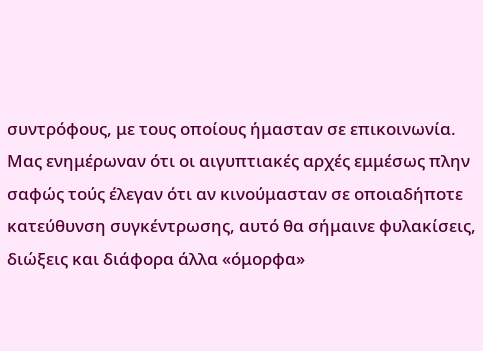συντρόφους, με τους οποίους ήμασταν σε επικοινωνία. Μας ενημέρωναν ότι οι αιγυπτιακές αρχές εμμέσως πλην σαφώς τούς έλεγαν ότι αν κινούμασταν σε οποιαδήποτε κατεύθυνση συγκέντρωσης, αυτό θα σήμαινε φυλακίσεις, διώξεις και διάφορα άλλα «όμορφα»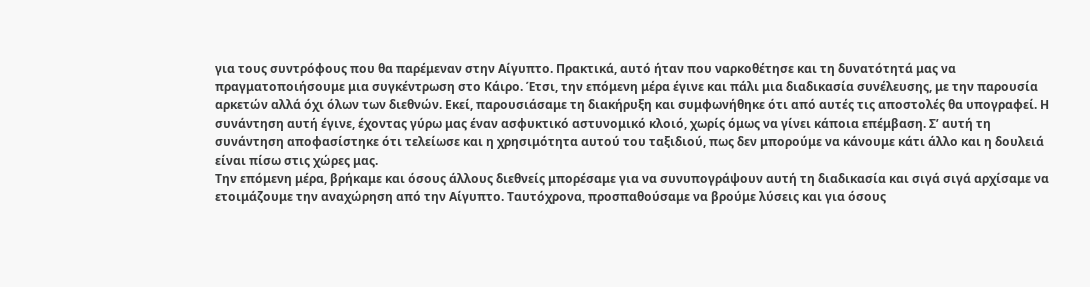για τους συντρόφους που θα παρέμεναν στην Αίγυπτο. Πρακτικά, αυτό ήταν που ναρκοθέτησε και τη δυνατότητά μας να πραγματοποιήσουμε μια συγκέντρωση στο Κάιρο. Έτσι, την επόμενη μέρα έγινε και πάλι μια διαδικασία συνέλευσης, με την παρουσία αρκετών αλλά όχι όλων των διεθνών. Εκεί, παρουσιάσαμε τη διακήρυξη και συμφωνήθηκε ότι από αυτές τις αποστολές θα υπογραφεί. Η συνάντηση αυτή έγινε, έχοντας γύρω μας έναν ασφυκτικό αστυνομικό κλοιό, χωρίς όμως να γίνει κάποια επέμβαση. Σ’ αυτή τη συνάντηση αποφασίστηκε ότι τελείωσε και η χρησιμότητα αυτού του ταξιδιού, πως δεν μπορούμε να κάνουμε κάτι άλλο και η δουλειά είναι πίσω στις χώρες μας.
Την επόμενη μέρα, βρήκαμε και όσους άλλους διεθνείς μπορέσαμε για να συνυπογράψουν αυτή τη διαδικασία και σιγά σιγά αρχίσαμε να ετοιμάζουμε την αναχώρηση από την Αίγυπτο. Ταυτόχρονα, προσπαθούσαμε να βρούμε λύσεις και για όσους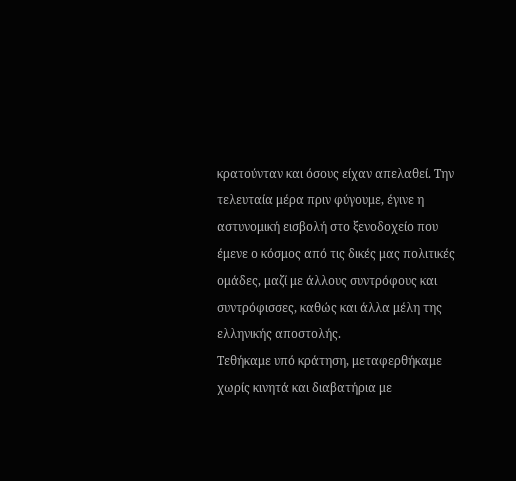κρατούνταν και όσους είχαν απελαθεί. Την τελευταία μέρα πριν φύγουμε, έγινε η αστυνομική εισβολή στο ξενοδοχείο που έμενε ο κόσμος από τις δικές μας πολιτικές ομάδες, μαζί με άλλους συντρόφους και συντρόφισσες, καθώς και άλλα μέλη της ελληνικής αποστολής.
Τεθήκαμε υπό κράτηση, μεταφερθήκαμε χωρίς κινητά και διαβατήρια με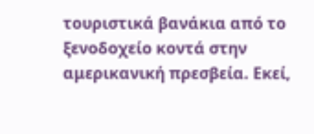τουριστικά βανάκια από το ξενοδοχείο κοντά στην αμερικανική πρεσβεία. Εκεί,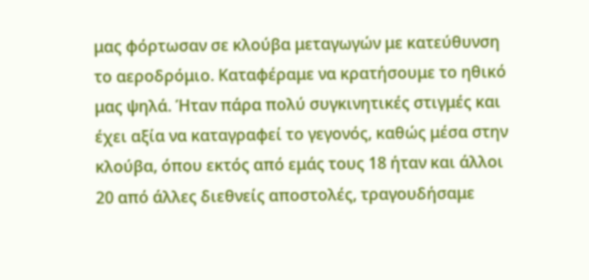μας φόρτωσαν σε κλούβα μεταγωγών με κατεύθυνση το αεροδρόμιο. Καταφέραμε να κρατήσουμε το ηθικό μας ψηλά. Ήταν πάρα πολύ συγκινητικές στιγμές και έχει αξία να καταγραφεί το γεγονός, καθώς μέσα στην κλούβα, όπου εκτός από εμάς τους 18 ήταν και άλλοι 20 από άλλες διεθνείς αποστολές, τραγουδήσαμε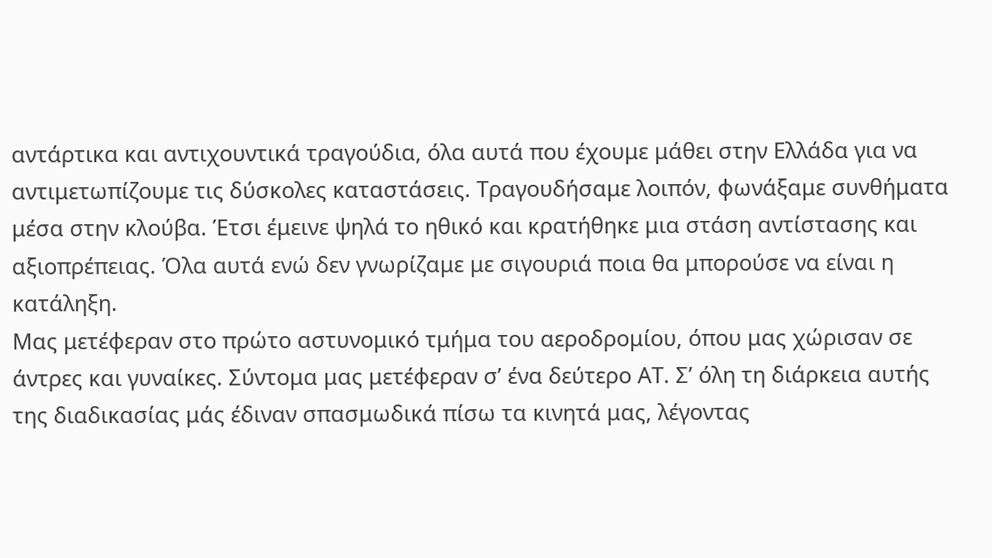αντάρτικα και αντιχουντικά τραγούδια, όλα αυτά που έχουμε μάθει στην Ελλάδα για να αντιμετωπίζουμε τις δύσκολες καταστάσεις. Τραγουδήσαμε λοιπόν, φωνάξαμε συνθήματα μέσα στην κλούβα. Έτσι έμεινε ψηλά το ηθικό και κρατήθηκε μια στάση αντίστασης και αξιοπρέπειας. Όλα αυτά ενώ δεν γνωρίζαμε με σιγουριά ποια θα μπορούσε να είναι η κατάληξη.
Μας μετέφεραν στο πρώτο αστυνομικό τμήμα του αεροδρομίου, όπου μας χώρισαν σε άντρες και γυναίκες. Σύντομα μας μετέφεραν σ’ ένα δεύτερο ΑΤ. Σ’ όλη τη διάρκεια αυτής της διαδικασίας μάς έδιναν σπασμωδικά πίσω τα κινητά μας, λέγοντας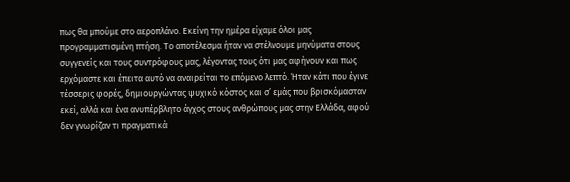πως θα μπούμε στο αεροπλάνο. Εκείνη την ημέρα είχαμε όλοι μας προγραμματισμένη πτήση. Το αποτέλεσμα ήταν να στέλνουμε μηνύματα στους συγγενείς και τους συντρόφους μας, λέγοντας τους ότι μας αφήνουν και πως ερχόμαστε και έπειτα αυτό να αναιρείται το επόμενο λεπτό. Ήταν κάτι που έγινε τέσσερις φορές, δημιουργώντας ψυχικό κόστος και σ’ εμάς που βρισκόμασταν εκεί, αλλά και ένα ανυπέρβλητο άγχος στους ανθρώπους μας στην Ελλάδα, αφού δεν γνωρίζαν τι πραγματικά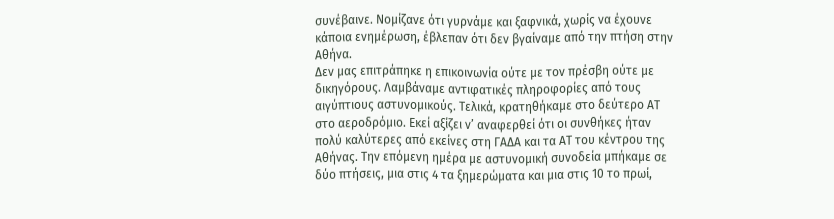συνέβαινε. Νομίζανε ότι γυρνάμε και ξαφνικά, χωρίς να έχουνε κάποια ενημέρωση, έβλεπαν ότι δεν βγαίναμε από την πτήση στην Αθήνα.
Δεν μας επιτράπηκε η επικοινωνία ούτε με τον πρέσβη ούτε με δικηγόρους. Λαμβάναμε αντιφατικές πληροφορίες από τους αιγύπτιους αστυνομικούς. Τελικά, κρατηθήκαμε στο δεύτερο ΑΤ στο αεροδρόμιο. Εκεί αξίζει ν’ αναφερθεί ότι οι συνθήκες ήταν πολύ καλύτερες από εκείνες στη ΓΑΔΑ και τα ΑΤ του κέντρου της Αθήνας. Την επόμενη ημέρα με αστυνομική συνοδεία μπήκαμε σε δύο πτήσεις, μια στις 4 τα ξημερώματα και μια στις 10 το πρωί,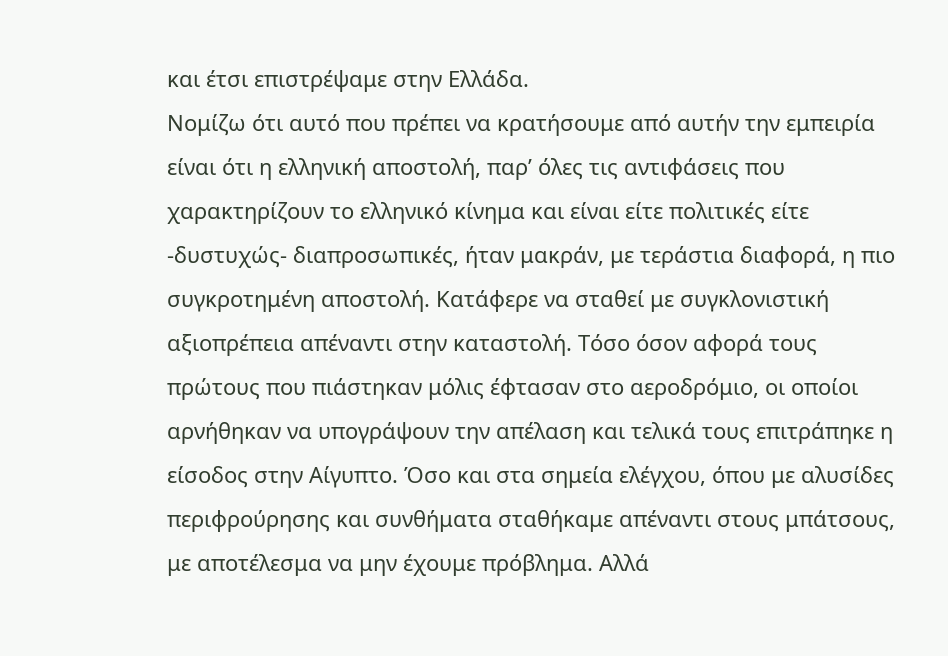και έτσι επιστρέψαμε στην Ελλάδα.
Νομίζω ότι αυτό που πρέπει να κρατήσουμε από αυτήν την εμπειρία είναι ότι η ελληνική αποστολή, παρ’ όλες τις αντιφάσεις που χαρακτηρίζουν το ελληνικό κίνημα και είναι είτε πολιτικές είτε -δυστυχώς- διαπροσωπικές, ήταν μακράν, με τεράστια διαφορά, η πιο συγκροτημένη αποστολή. Κατάφερε να σταθεί με συγκλονιστική αξιοπρέπεια απέναντι στην καταστολή. Τόσο όσον αφορά τους πρώτους που πιάστηκαν μόλις έφτασαν στο αεροδρόμιο, οι οποίοι αρνήθηκαν να υπογράψουν την απέλαση και τελικά τους επιτράπηκε η είσοδος στην Αίγυπτο. Όσο και στα σημεία ελέγχου, όπου με αλυσίδες περιφρούρησης και συνθήματα σταθήκαμε απέναντι στους μπάτσους, με αποτέλεσμα να μην έχουμε πρόβλημα. Αλλά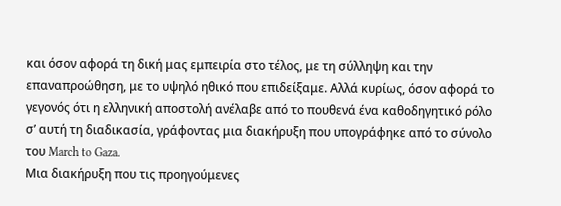και όσον αφορά τη δική μας εμπειρία στο τέλος, με τη σύλληψη και την επαναπροώθηση, με το υψηλό ηθικό που επιδείξαμε. Αλλά κυρίως, όσον αφορά το γεγονός ότι η ελληνική αποστολή ανέλαβε από το πουθενά ένα καθοδηγητικό ρόλο σ’ αυτή τη διαδικασία, γράφοντας μια διακήρυξη που υπογράφηκε από το σύνολο του March to Gaza.
Mια διακήρυξη που τις προηγούμενες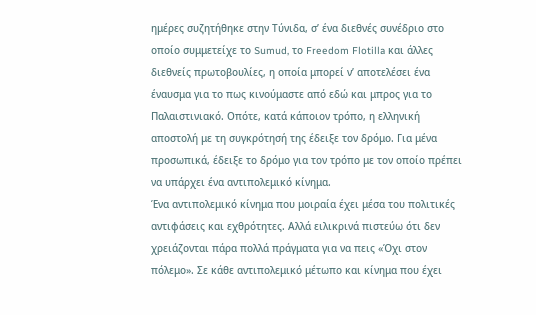ημέρες συζητήθηκε στην Τύνιδα, σ’ ένα διεθνές συνέδριο στο οποίο συμμετείχε το Sumud, το Freedom Flotilla και άλλες διεθνείς πρωτοβουλίες, η οποία μπορεί ν’ αποτελέσει ένα έναυσμα για το πως κινούμαστε από εδώ και μπρος για το Παλαιστινιακό. Οπότε, κατά κάποιον τρόπο, η ελληνική αποστολή με τη συγκρότησή της έδειξε τον δρόμο. Για μένα προσωπικά, έδειξε το δρόμο για τον τρόπο με τον οποίο πρέπει να υπάρχει ένα αντιπολεμικό κίνημα.
Ένα αντιπολεμικό κίνημα που μοιραία έχει μέσα του πολιτικές αντιφάσεις και εχθρότητες. Αλλά ειλικρινά πιστεύω ότι δεν χρειάζονται πάρα πολλά πράγματα για να πεις «Όχι στον πόλεμο». Σε κάθε αντιπολεμικό μέτωπο και κίνημα που έχει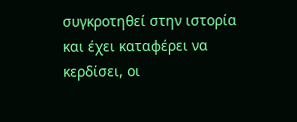συγκροτηθεί στην ιστορία και έχει καταφέρει να κερδίσει, οι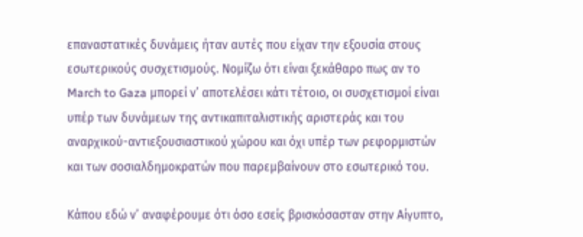επαναστατικές δυνάμεις ήταν αυτές που είχαν την εξουσία στους εσωτερικούς συσχετισμούς. Νομίζω ότι είναι ξεκάθαρο πως αν το March to Gaza μπορεί ν’ αποτελέσει κάτι τέτοιο, οι συσχετισμοί είναι υπέρ των δυνάμεων της αντικαπιταλιστικής αριστεράς και του αναρχικού-αντιεξουσιαστικού χώρου και όχι υπέρ των ρεφορμιστών και των σοσιαλδημοκρατών που παρεμβαίνουν στο εσωτερικό του.

Κάπου εδώ ν’ αναφέρουμε ότι όσο εσείς βρισκόσασταν στην Αίγυπτο,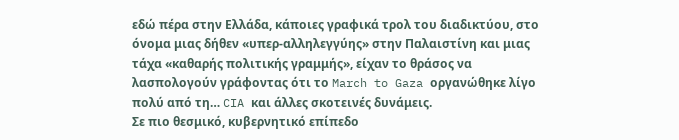εδώ πέρα στην Ελλάδα, κάποιες γραφικά τρολ του διαδικτύου, στο όνομα μιας δήθεν «υπερ-αλληλεγγύης» στην Παλαιστίνη και μιας τάχα «καθαρής πολιτικής γραμμής», είχαν το θράσος να λασπολογούν γράφοντας ότι το March to Gaza οργανώθηκε λίγο πολύ από τη… CIA και άλλες σκοτεινές δυνάμεις.
Σε πιο θεσμικό, κυβερνητικό επίπεδο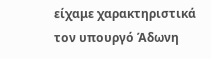είχαμε χαρακτηριστικά τον υπουργό Άδωνη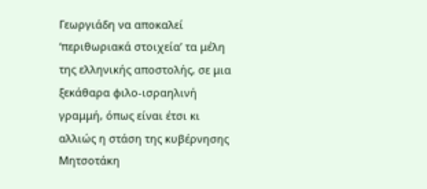Γεωργιάδη να αποκαλεί ‘περιθωριακά στοιχεία’ τα μέλη της ελληνικής αποστολής, σε μια ξεκάθαρα φιλο-ισραηλινή γραμμή, όπως είναι έτσι κι αλλιώς η στάση της κυβέρνησης Μητσοτάκη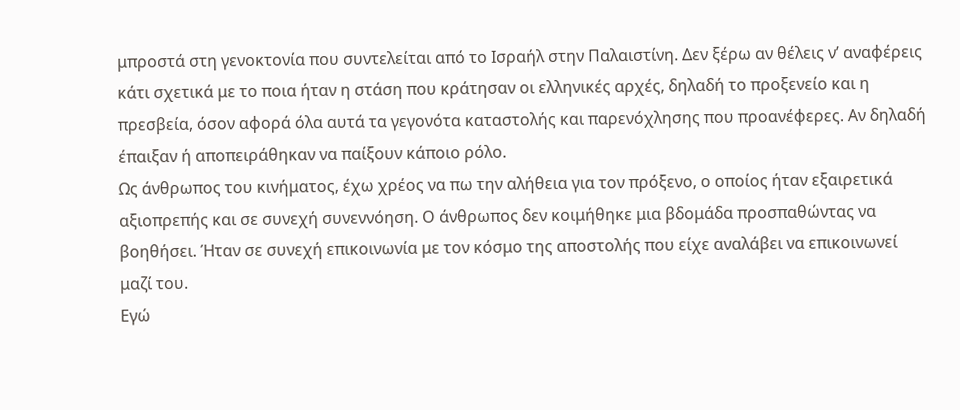μπροστά στη γενοκτονία που συντελείται από το Ισραήλ στην Παλαιστίνη. Δεν ξέρω αν θέλεις ν’ αναφέρεις κάτι σχετικά με το ποια ήταν η στάση που κράτησαν οι ελληνικές αρχές, δηλαδή το προξενείο και η πρεσβεία, όσον αφορά όλα αυτά τα γεγονότα καταστολής και παρενόχλησης που προανέφερες. Αν δηλαδή έπαιξαν ή αποπειράθηκαν να παίξουν κάποιο ρόλο.
Ως άνθρωπος του κινήματος, έχω χρέος να πω την αλήθεια για τον πρόξενο, ο οποίος ήταν εξαιρετικά αξιοπρεπής και σε συνεχή συνεννόηση. Ο άνθρωπος δεν κοιμήθηκε μια βδομάδα προσπαθώντας να βοηθήσει. Ήταν σε συνεχή επικοινωνία με τον κόσμο της αποστολής που είχε αναλάβει να επικοινωνεί μαζί του.
Εγώ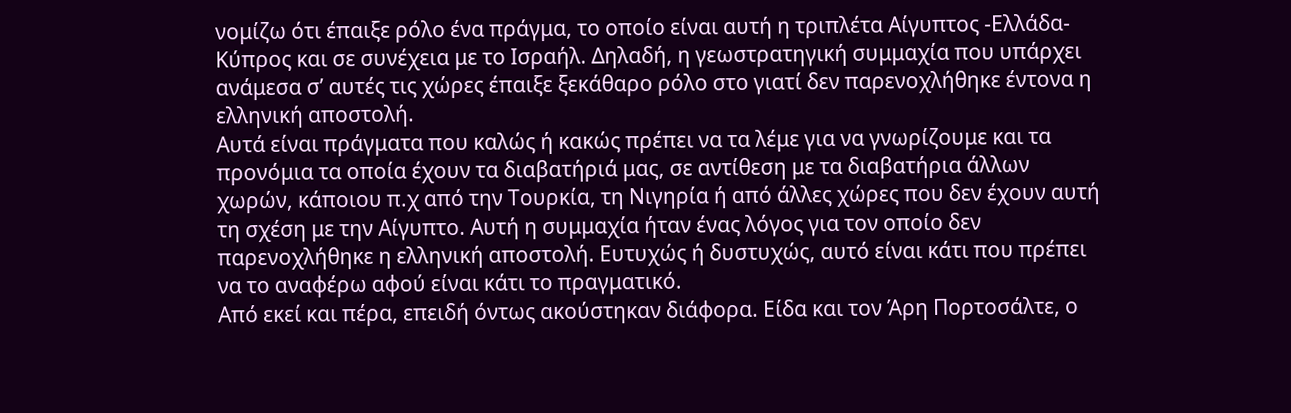νομίζω ότι έπαιξε ρόλο ένα πράγμα, το οποίο είναι αυτή η τριπλέτα Αίγυπτος -Ελλάδα-Κύπρος και σε συνέχεια με το Ισραήλ. Δηλαδή, η γεωστρατηγική συμμαχία που υπάρχει ανάμεσα σ’ αυτές τις χώρες έπαιξε ξεκάθαρο ρόλο στο γιατί δεν παρενοχλήθηκε έντονα η ελληνική αποστολή.
Αυτά είναι πράγματα που καλώς ή κακώς πρέπει να τα λέμε για να γνωρίζουμε και τα προνόμια τα οποία έχουν τα διαβατήριά μας, σε αντίθεση με τα διαβατήρια άλλων χωρών, κάποιου π.χ από την Τουρκία, τη Νιγηρία ή από άλλες χώρες που δεν έχουν αυτή τη σχέση με την Αίγυπτο. Αυτή η συμμαχία ήταν ένας λόγος για τον οποίο δεν παρενοχλήθηκε η ελληνική αποστολή. Ευτυχώς ή δυστυχώς, αυτό είναι κάτι που πρέπει να το αναφέρω αφού είναι κάτι το πραγματικό.
Από εκεί και πέρα, επειδή όντως ακούστηκαν διάφορα. Είδα και τον Άρη Πορτοσάλτε, ο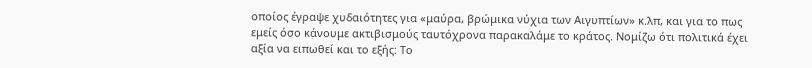οποίος έγραψε χυδαιότητες για «μαύρα, βρώμικα νύχια των Αιγυπτίων» κ.λπ, και για το πως εμείς όσο κάνουμε ακτιβισμούς ταυτόχρονα παρακαλάμε το κράτος. Νομίζω ότι πολιτικά έχει αξία να ειπωθεί και το εξής: Το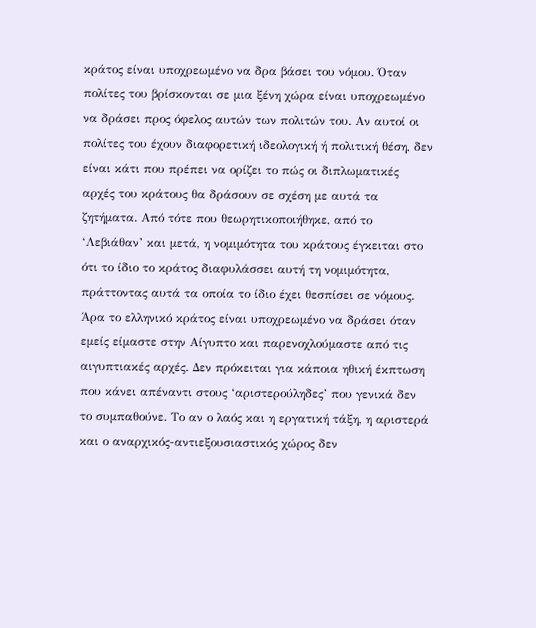κράτος είναι υποχρεωμένο να δρα βάσει του νόμου. Όταν πολίτες του βρίσκονται σε μια ξένη χώρα είναι υποχρεωμένο να δράσει προς όφελος αυτών των πολιτών του. Αν αυτοί οι πολίτες του έχουν διαφορετική ιδεολογική ή πολιτική θέση, δεν είναι κάτι που πρέπει να ορίζει το πώς οι διπλωματικές αρχές του κράτους θα δράσουν σε σχέση με αυτά τα ζητήματα. Από τότε που θεωρητικοποιήθηκε, από το ‘Λεβιάθαν’ και μετά, η νομιμότητα του κράτους έγκειται στο ότι το ίδιο το κράτος διαφυλάσσει αυτή τη νομιμότητα, πράττοντας αυτά τα οποία το ίδιο έχει θεσπίσει σε νόμους. Άρα το ελληνικό κράτος είναι υποχρεωμένο να δράσει όταν εμείς είμαστε στην Αίγυπτο και παρενοχλούμαστε από τις αιγυπτιακές αρχές. Δεν πρόκειται για κάποια ηθική έκπτωση που κάνει απέναντι στους ‘αριστερούληδες’ που γενικά δεν το συμπαθούνε. Το αν ο λαός και η εργατική τάξη, η αριστερά και ο αναρχικός-αντιεξουσιαστικός χώρος δεν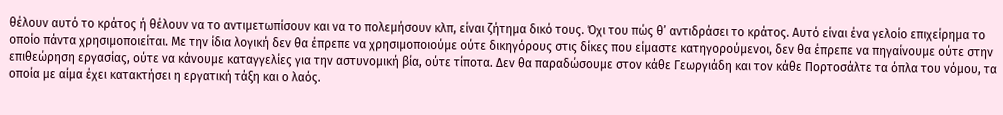θέλουν αυτό το κράτος ή θέλουν να το αντιμετωπίσουν και να το πολεμήσουν κλπ, είναι ζήτημα δικό τους. Όχι του πώς θ’ αντιδράσει το κράτος. Αυτό είναι ένα γελοίο επιχείρημα το οποίο πάντα χρησιμοποιείται. Με την ίδια λογική δεν θα έπρεπε να χρησιμοποιούμε ούτε δικηγόρους στις δίκες που είμαστε κατηγορούμενοι, δεν θα έπρεπε να πηγαίνουμε ούτε στην επιθεώρηση εργασίας, ούτε να κάνουμε καταγγελίες για την αστυνομική βία, ούτε τίποτα. Δεν θα παραδώσουμε στον κάθε Γεωργιάδη και τον κάθε Πορτοσάλτε τα όπλα του νόμου, τα οποία με αίμα έχει κατακτήσει η εργατική τάξη και ο λαός.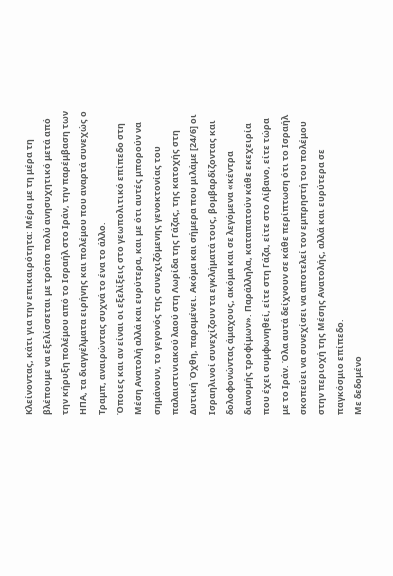Κλείνοντας, κάτι για την επικαιρότητα: Μέρα με τη μέρα τη βλέπουμε να εξελίσσεται με τρόπο πολύ ανησυχητικό μετά από την κήρυξη πολέμου από το Ισραήλ στο Ιράν, την παρέμβαση των ΗΠΑ, τα διαγγέλματα ειρήνης και πολέμου που αναρτά συνεχώς ο Τραμπ, αναιρώντας συχνά το ένα το άλλο.
Όποιες και αν είναι οι εξελίξεις στο γεωπολιτικό επίπεδο στη Μέση Ανατολή αλλά και ευρύτερα, και με ότι αυτές μπορούν να σημάνουν, το γεγονός της συνεχιζόμενης γενοκτονίας του παλαιστινιακού λαού στη Λωρίδα της Γάζας, της κατοχής στη Δυτική Όχθη, παραμένει. Ακόμα και σήμερα που μιλάμε [24/6] οι Ισραηλινοί συνεχίζουν τα εγκλήματά τους, βομβαρδίζοντας και δολοφονώντας άμαχους, ακόμα και σε λεγόμενα «κέντρα διανομής τροφίμων». Παράλληλα, καταπατούν κάθε εκεχειρία που έχει συμφωνηθεί, είτε στη Γάζα, είτε στο Λίβανο, είτε τώρα με το Ιράν. Όλα αυτά δείχνουν σε κάθε περίπτωση ότι το Ισραήλ σκοπεύει να συνεχίσει να αποτελεί τον εμπρηστή του πολέμου στην περιοχή της Μέσης Ανατολής, αλλά και ευρύτερα σε παγκόσμιο επίπεδο.
Με δεδομένο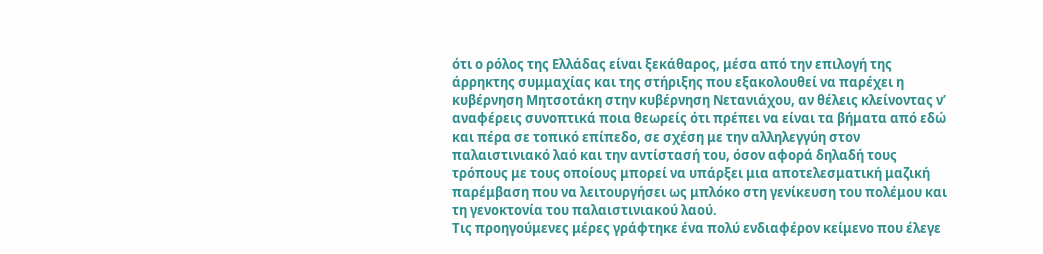ότι ο ρόλος της Ελλάδας είναι ξεκάθαρος, μέσα από την επιλογή της άρρηκτης συμμαχίας και της στήριξης που εξακολουθεί να παρέχει η κυβέρνηση Μητσοτάκη στην κυβέρνηση Νετανιάχου, αν θέλεις κλείνοντας ν’ αναφέρεις συνοπτικά ποια θεωρείς ότι πρέπει να είναι τα βήματα από εδώ και πέρα σε τοπικό επίπεδο, σε σχέση με την αλληλεγγύη στον παλαιστινιακό λαό και την αντίστασή του, όσον αφορά δηλαδή τους τρόπους με τους οποίους μπορεί να υπάρξει μια αποτελεσματική μαζική παρέμβαση που να λειτουργήσει ως μπλόκο στη γενίκευση του πολέμου και τη γενοκτονία του παλαιστινιακού λαού.
Τις προηγούμενες μέρες γράφτηκε ένα πολύ ενδιαφέρον κείμενο που έλεγε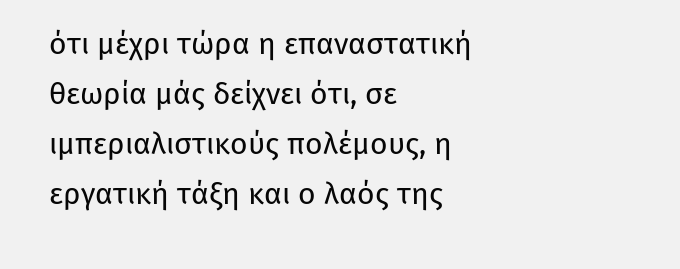ότι μέχρι τώρα η επαναστατική θεωρία μάς δείχνει ότι, σε ιμπεριαλιστικούς πολέμους, η εργατική τάξη και ο λαός της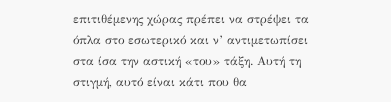επιτιθέμενης χώρας πρέπει να στρέψει τα όπλα στο εσωτερικό και ν’ αντιμετωπίσει στα ίσα την αστική «του» τάξη. Αυτή τη στιγμή, αυτό είναι κάτι που θα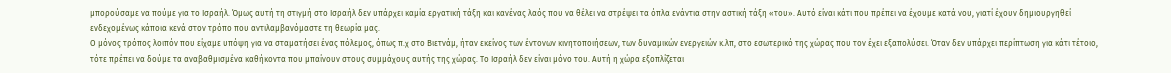μπορούσαμε να πούμε για το Ισραήλ. Όμως αυτή τη στιγμή στο Ισραήλ δεν υπάρχει καμία εργατική τάξη και κανένας λαός που να θέλει να στρέψει τα όπλα ενάντια στην αστική τάξη «του». Αυτό είναι κάτι που πρέπει να έχουμε κατά νου, γιατί έχουν δημιουργηθεί ενδεχομένως κάποια κενά στον τρόπο που αντιλαμβανόμαστε τη θεωρία μας.
Ο μόνος τρόπος λοιπόν που είχαμε υπόψη για να σταματήσει ένας πόλεμος, όπως π.χ στο Βιετνάμ, ήταν εκείνος των έντονων κινητοποιήσεων, των δυναμικών ενεργειών κ.λπ, στο εσωτερικό της χώρας που τον έχει εξαπολύσει. Όταν δεν υπάρχει περίπτωση για κάτι τέτοιο, τότε πρέπει να δούμε τα αναβαθμισμένα καθήκοντα που μπαίνουν στους συμμάχους αυτής της χώρας. Το Ισραήλ δεν είναι μόνο του. Αυτή η χώρα εξοπλίζεται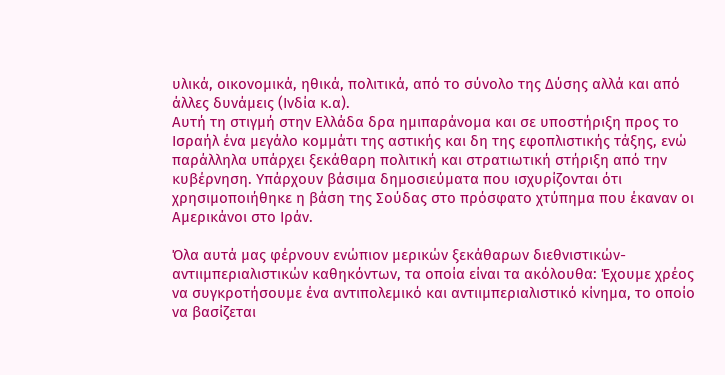υλικά, οικονομικά, ηθικά, πολιτικά, από το σύνολο της Δύσης αλλά και από άλλες δυνάμεις (Ινδία κ.α).
Αυτή τη στιγμή στην Ελλάδα δρα ημιπαράνομα και σε υποστήριξη προς το Ισραήλ ένα μεγάλο κομμάτι της αστικής και δη της εφοπλιστικής τάξης, ενώ παράλληλα υπάρχει ξεκάθαρη πολιτική και στρατιωτική στήριξη από την κυβέρνηση. Υπάρχουν βάσιμα δημοσιεύματα που ισχυρίζονται ότι χρησιμοποιήθηκε η βάση της Σούδας στο πρόσφατο χτύπημα που έκαναν οι Αμερικάνοι στο Ιράν.

Όλα αυτά μας φέρνουν ενώπιον μερικών ξεκάθαρων διεθνιστικών-αντιιμπεριαλιστικών καθηκόντων, τα οποία είναι τα ακόλουθα: Έχουμε χρέος να συγκροτήσουμε ένα αντιπολεμικό και αντιιμπεριαλιστικό κίνημα, το οποίο να βασίζεται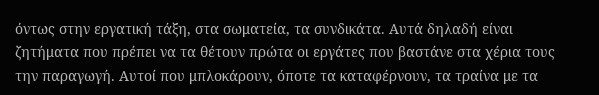όντως στην εργατική τάξη, στα σωματεία, τα συνδικάτα. Αυτά δηλαδή είναι ζητήματα που πρέπει να τα θέτουν πρώτα οι εργάτες που βαστάνε στα χέρια τους την παραγωγή. Αυτοί που μπλοκάρουν, όποτε τα καταφέρνουν, τα τραίνα με τα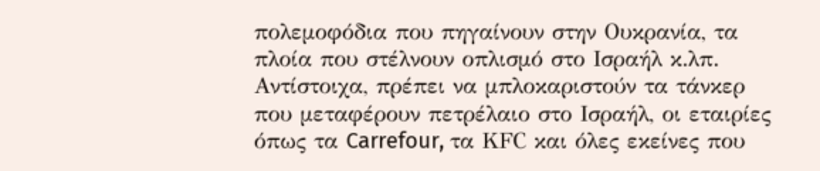πολεμοφόδια που πηγαίνουν στην Ουκρανία, τα πλοία που στέλνουν οπλισμό στο Ισραήλ κ.λπ. Αντίστοιχα, πρέπει να μπλοκαριστούν τα τάνκερ που μεταφέρουν πετρέλαιο στο Ισραήλ, οι εταιρίες όπως τα Carrefour, τα ΚFC και όλες εκείνες που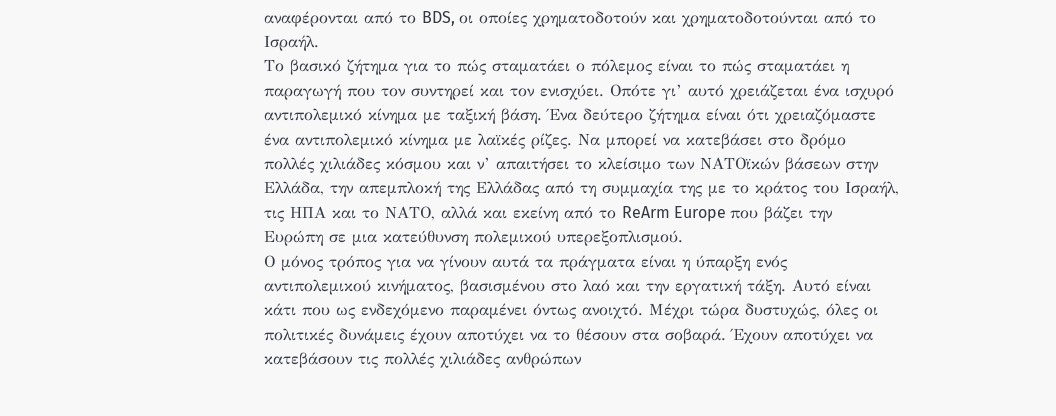αναφέρονται από το BDS, οι οποίες χρηματοδοτούν και χρηματοδοτούνται από το Ισραήλ.
Το βασικό ζήτημα για το πώς σταματάει ο πόλεμος είναι το πώς σταματάει η παραγωγή που τον συντηρεί και τον ενισχύει. Οπότε γι’ αυτό χρειάζεται ένα ισχυρό αντιπολεμικό κίνημα με ταξική βάση. Ένα δεύτερο ζήτημα είναι ότι χρειαζόμαστε ένα αντιπολεμικό κίνημα με λαϊκές ρίζες. Να μπορεί να κατεβάσει στο δρόμο πολλές χιλιάδες κόσμου και ν’ απαιτήσει το κλείσιμο των ΝΑΤΟϊκών βάσεων στην Ελλάδα, την απεμπλοκή της Ελλάδας από τη συμμαχία της με το κράτος του Ισραήλ, τις ΗΠΑ και το ΝΑΤΟ, αλλά και εκείνη από το ReArm Europe που βάζει την Ευρώπη σε μια κατεύθυνση πολεμικού υπερεξοπλισμού.
Ο μόνος τρόπος για να γίνουν αυτά τα πράγματα είναι η ύπαρξη ενός αντιπολεμικού κινήματος, βασισμένου στο λαό και την εργατική τάξη. Αυτό είναι κάτι που ως ενδεχόμενο παραμένει όντως ανοιχτό. Μέχρι τώρα δυστυχώς, όλες οι πολιτικές δυνάμεις έχουν αποτύχει να το θέσουν στα σοβαρά. Έχουν αποτύχει να κατεβάσουν τις πολλές χιλιάδες ανθρώπων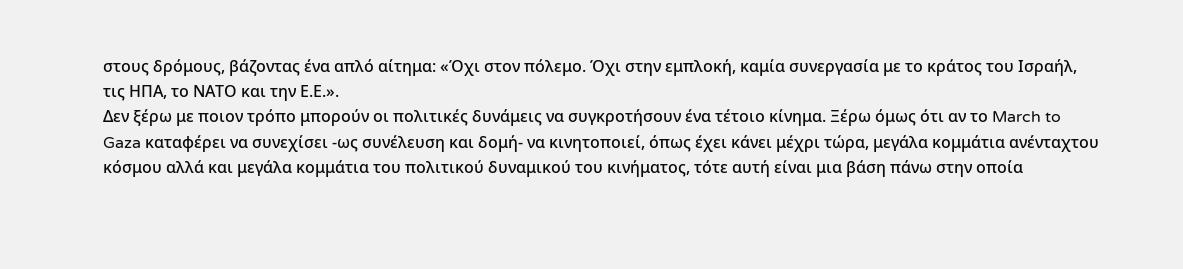στους δρόμους, βάζοντας ένα απλό αίτημα: «Όχι στον πόλεμο. Όχι στην εμπλοκή, καμία συνεργασία με το κράτος του Ισραήλ, τις ΗΠΑ, το ΝΑΤΟ και την Ε.Ε.».
Δεν ξέρω με ποιον τρόπο μπορούν οι πολιτικές δυνάμεις να συγκροτήσουν ένα τέτοιο κίνημα. Ξέρω όμως ότι αν το March to Gaza καταφέρει να συνεχίσει -ως συνέλευση και δομή- να κινητοποιεί, όπως έχει κάνει μέχρι τώρα, μεγάλα κομμάτια ανένταχτου κόσμου αλλά και μεγάλα κομμάτια του πολιτικού δυναμικού του κινήματος, τότε αυτή είναι μια βάση πάνω στην οποία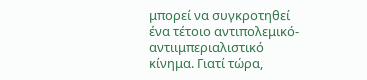μπορεί να συγκροτηθεί ένα τέτοιο αντιπολεμικό-αντιιμπεριαλιστικό κίνημα. Γιατί τώρα,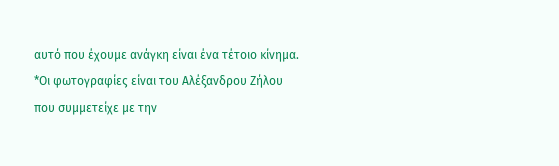αυτό που έχουμε ανάγκη είναι ένα τέτοιο κίνημα.
*Οι φωτογραφίες είναι του Αλέξανδρου Ζήλου που συμμετείχε με την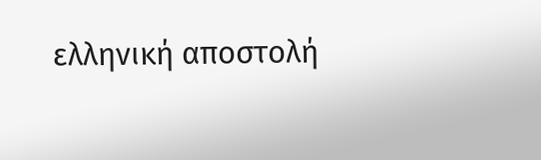ελληνική αποστολή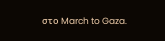στο March to Gaza.